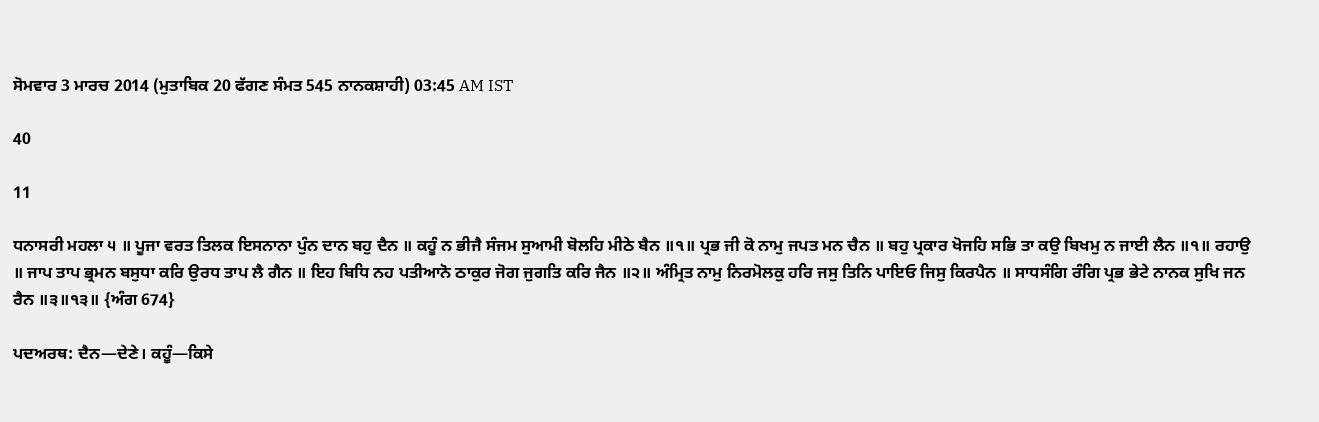ਸੋਮਵਾਰ 3 ਮਾਰਚ 2014 (ਮੁਤਾਬਿਕ 20 ਫੱਗਣ ਸੰਮਤ 545 ਨਾਨਕਸ਼ਾਹੀ) 03:45 AM IST

40

11

ਧਨਾਸਰੀ ਮਹਲਾ ੫ ॥ ਪੂਜਾ ਵਰਤ ਤਿਲਕ ਇਸਨਾਨਾ ਪੁੰਨ ਦਾਨ ਬਹੁ ਦੈਨ ॥ ਕਹੂੰ ਨ ਭੀਜੈ ਸੰਜਮ ਸੁਆਮੀ ਬੋਲਹਿ ਮੀਠੇ ਬੈਨ ॥੧॥ ਪ੍ਰਭ ਜੀ ਕੋ ਨਾਮੁ ਜਪਤ ਮਨ ਚੈਨ ॥ ਬਹੁ ਪ੍ਰਕਾਰ ਖੋਜਹਿ ਸਭਿ ਤਾ ਕਉ ਬਿਖਮੁ ਨ ਜਾਈ ਲੈਨ ॥੧॥ ਰਹਾਉ ॥ ਜਾਪ ਤਾਪ ਭ੍ਰਮਨ ਬਸੁਧਾ ਕਰਿ ਉਰਧ ਤਾਪ ਲੈ ਗੈਨ ॥ ਇਹ ਬਿਧਿ ਨਹ ਪਤੀਆਨੋ ਠਾਕੁਰ ਜੋਗ ਜੁਗਤਿ ਕਰਿ ਜੈਨ ॥੨॥ ਅੰਮ੍ਰਿਤ ਨਾਮੁ ਨਿਰਮੋਲਕੁ ਹਰਿ ਜਸੁ ਤਿਨਿ ਪਾਇਓ ਜਿਸੁ ਕਿਰਪੈਨ ॥ ਸਾਧਸੰਗਿ ਰੰਗਿ ਪ੍ਰਭ ਭੇਟੇ ਨਾਨਕ ਸੁਖਿ ਜਨ ਰੈਨ ॥੩॥੧੩॥ {ਅੰਗ 674}

ਪਦਅਰਥ: ਦੈਨ—ਦੇਣੇ। ਕਹੂੰ—ਕਿਸੇ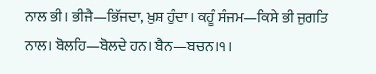ਨਾਲ ਭੀ। ਭੀਜੈ—ਭਿੱਜਦਾ, ਖ਼ੁਸ਼ ਹੁੰਦਾ। ਕਹੂੰ ਸੰਜਮ—ਕਿਸੇ ਭੀ ਜੁਗਤਿ ਨਾਲ। ਬੋਲਹਿ—ਬੋਲਦੇ ਹਨ। ਬੈਨ—ਬਚਨ।੧।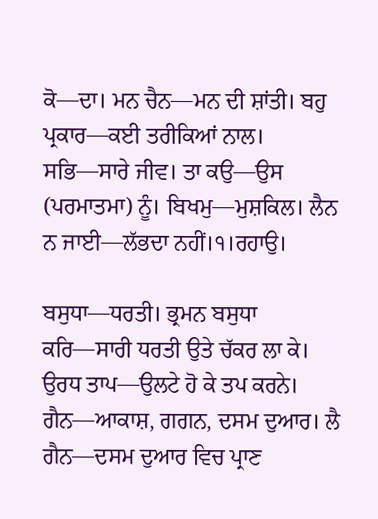ਕੋ—ਦਾ। ਮਨ ਚੈਨ—ਮਨ ਦੀ ਸ਼ਾਂਤੀ। ਬਹੁ ਪ੍ਰਕਾਰ—ਕਈ ਤਰੀਕਿਆਂ ਨਾਲ। ਸਭਿ—ਸਾਰੇ ਜੀਵ। ਤਾ ਕਉ—ਉਸ (ਪਰਮਾਤਮਾ) ਨੂੰ। ਬਿਖਮੁ—ਮੁਸ਼ਕਿਲ। ਲੈਨ ਨ ਜਾਈ—ਲੱਭਦਾ ਨਹੀਂ।੧।ਰਹਾਉ।

ਬਸੁਧਾ—ਧਰਤੀ। ਭ੍ਰਮਨ ਬਸੁਧਾ ਕਰਿ—ਸਾਰੀ ਧਰਤੀ ਉਤੇ ਚੱਕਰ ਲਾ ਕੇ। ਉਰਧ ਤਾਪ—ਉਲਟੇ ਹੋ ਕੇ ਤਪ ਕਰਨੇ। ਗੈਨ—ਆਕਾਸ਼, ਗਗਨ, ਦਸਮ ਦੁਆਰ। ਲੈ ਗੈਨ—ਦਸਮ ਦੁਆਰ ਵਿਚ ਪ੍ਰਾਣ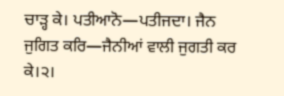ਚਾੜ੍ਹ ਕੇ। ਪਤੀਆਨੋ—ਪਤੀਜਦਾ। ਜੈਨ ਜੁਗਿਤ ਕਰਿ—ਜੈਨੀਆਂ ਵਾਲੀ ਜੁਗਤੀ ਕਰ ਕੇ।੨।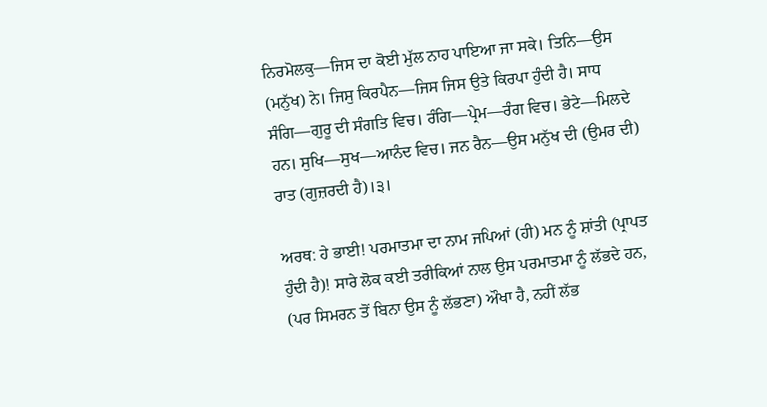ਨਿਰਮੋਲਕੁ—ਜਿਸ ਦਾ ਕੋਈ ਮੁੱਲ ਨਾਹ ਪਾਇਆ ਜਾ ਸਕੇ। ਤਿਨਿ—ਉਸ (ਮਨੁੱਖ) ਨੇ। ਜਿਸੁ ਕਿਰਪੈਨ—ਜਿਸ ਜਿਸ ਉਤੇ ਕਿਰਪਾ ਹੁੰਦੀ ਹੈ। ਸਾਧ ਸੰਗਿ—ਗੁਰੂ ਦੀ ਸੰਗਤਿ ਵਿਚ। ਰੰਗਿ—ਪ੍ਰੇਮ—ਰੰਗ ਵਿਚ। ਭੇਟੇ—ਮਿਲਦੇ ਹਨ। ਸੁਖਿ—ਸੁਖ—ਆਨੰਦ ਵਿਚ। ਜਨ ਰੈਨ—ਉਸ ਮਨੁੱਖ ਦੀ (ਉਮਰ ਦੀ) ਰਾਤ (ਗੁਜ਼ਰਦੀ ਹੈ)।੩।

ਅਰਥ: ਹੇ ਭਾਈ! ਪਰਮਾਤਮਾ ਦਾ ਨਾਮ ਜਪਿਆਂ (ਹੀ) ਮਨ ਨੂੰ ਸ਼ਾਂਤੀ (ਪ੍ਰਾਪਤ ਹੁੰਦੀ ਹੈ)! ਸਾਰੇ ਲੋਕ ਕਈ ਤਰੀਕਿਆਂ ਨਾਲ ਉਸ ਪਰਮਾਤਮਾ ਨੂੰ ਲੱਭਦੇ ਹਨ, (ਪਰ ਸਿਮਰਨ ਤੋਂ ਬਿਨਾ ਉਸ ਨੂੰ ਲੱਭਣਾ) ਔਖਾ ਹੈ, ਨਹੀਂ ਲੱਭ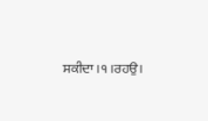ਸਕੀਦਾ।੧।ਰਹਉ।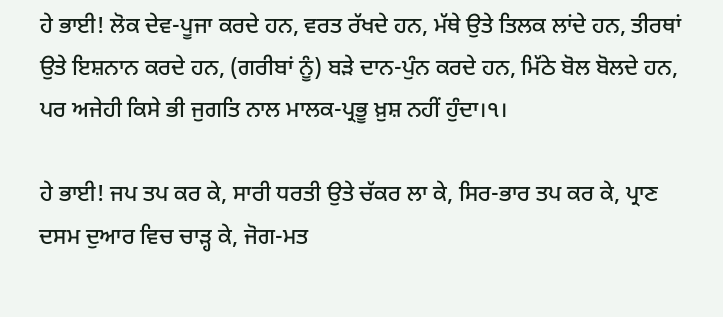ਹੇ ਭਾਈ! ਲੋਕ ਦੇਵ-ਪੂਜਾ ਕਰਦੇ ਹਨ, ਵਰਤ ਰੱਖਦੇ ਹਨ, ਮੱਥੇ ਉਤੇ ਤਿਲਕ ਲਾਂਦੇ ਹਨ, ਤੀਰਥਾਂ ਉਤੇ ਇਸ਼ਨਾਨ ਕਰਦੇ ਹਨ, (ਗਰੀਬਾਂ ਨੂੰ) ਬੜੇ ਦਾਨ-ਪੁੰਨ ਕਰਦੇ ਹਨ, ਮਿੱਠੇ ਬੋਲ ਬੋਲਦੇ ਹਨ, ਪਰ ਅਜੇਹੀ ਕਿਸੇ ਭੀ ਜੁਗਤਿ ਨਾਲ ਮਾਲਕ-ਪ੍ਰਭੂ ਖ਼ੁਸ਼ ਨਹੀਂ ਹੁੰਦਾ।੧।

ਹੇ ਭਾਈ! ਜਪ ਤਪ ਕਰ ਕੇ, ਸਾਰੀ ਧਰਤੀ ਉਤੇ ਚੱਕਰ ਲਾ ਕੇ, ਸਿਰ-ਭਾਰ ਤਪ ਕਰ ਕੇ, ਪ੍ਰਾਣ ਦਸਮ ਦੁਆਰ ਵਿਚ ਚਾੜ੍ਹ ਕੇ, ਜੋਗ-ਮਤ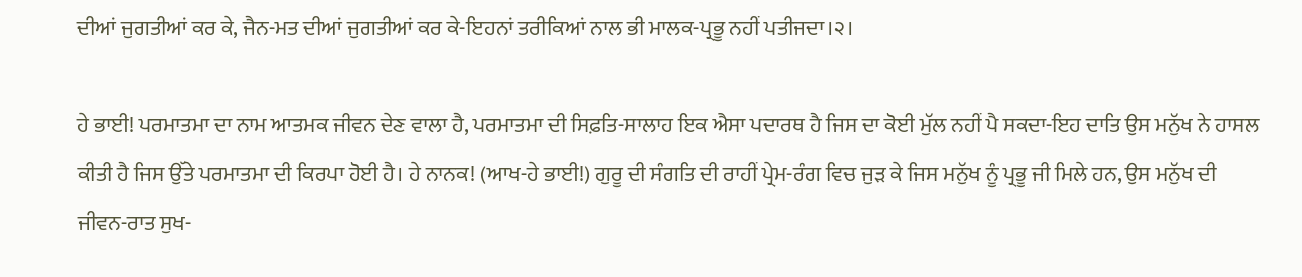ਦੀਆਂ ਜੁਗਤੀਆਂ ਕਰ ਕੇ, ਜੈਨ-ਮਤ ਦੀਆਂ ਜੁਗਤੀਆਂ ਕਰ ਕੇ-ਇਹਨਾਂ ਤਰੀਕਿਆਂ ਨਾਲ ਭੀ ਮਾਲਕ-ਪ੍ਰਭੂ ਨਹੀਂ ਪਤੀਜਦਾ।੨।

ਹੇ ਭਾਈ! ਪਰਮਾਤਮਾ ਦਾ ਨਾਮ ਆਤਮਕ ਜੀਵਨ ਦੇਣ ਵਾਲਾ ਹੈ, ਪਰਮਾਤਮਾ ਦੀ ਸਿਫ਼ਤਿ-ਸਾਲਾਹ ਇਕ ਐਸਾ ਪਦਾਰਥ ਹੈ ਜਿਸ ਦਾ ਕੋਈ ਮੁੱਲ ਨਹੀਂ ਪੈ ਸਕਦਾ-ਇਹ ਦਾਤਿ ਉਸ ਮਨੁੱਖ ਨੇ ਹਾਸਲ ਕੀਤੀ ਹੈ ਜਿਸ ਉੱਤੇ ਪਰਮਾਤਮਾ ਦੀ ਕਿਰਪਾ ਹੋਈ ਹੈ। ਹੇ ਨਾਨਕ! (ਆਖ-ਹੇ ਭਾਈ!) ਗੁਰੂ ਦੀ ਸੰਗਤਿ ਦੀ ਰਾਹੀਂ ਪ੍ਰੇਮ-ਰੰਗ ਵਿਚ ਜੁੜ ਕੇ ਜਿਸ ਮਨੁੱਖ ਨੂੰ ਪ੍ਰਭੂ ਜੀ ਮਿਲੇ ਹਨ, ਉਸ ਮਨੁੱਖ ਦੀ ਜੀਵਨ-ਰਾਤ ਸੁਖ-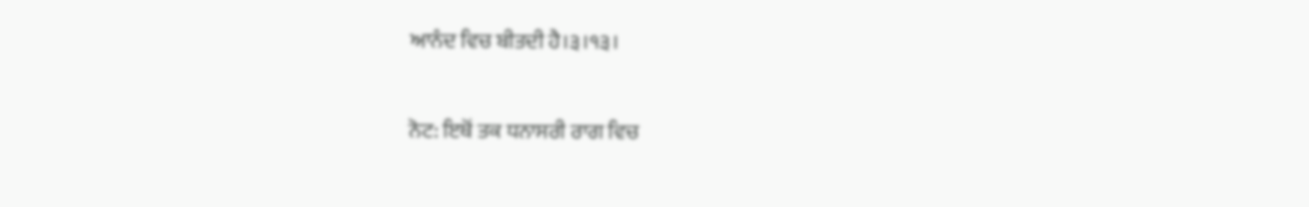ਆਨੰਦ ਵਿਚ ਬੀਤਦੀ ਹੈ।੩।੧੩।

ਨੋਟ: ਇਥੋਂ ਤਕ ਧਨਾਸਰੀ ਰਾਗ ਵਿਚ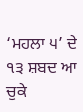‘ਮਹਲਾ ੫’ ਦੇ ੧੩ ਸ਼ਬਦ ਆ ਚੁਕੇ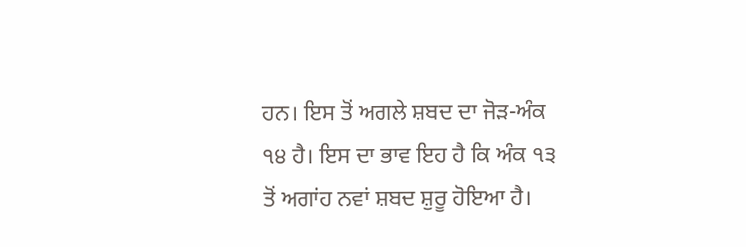ਹਨ। ਇਸ ਤੋਂ ਅਗਲੇ ਸ਼ਬਦ ਦਾ ਜੋੜ-ਅੰਕ ੧੪ ਹੈ। ਇਸ ਦਾ ਭਾਵ ਇਹ ਹੈ ਕਿ ਅੰਕ ੧੩ ਤੋਂ ਅਗਾਂਹ ਨਵਾਂ ਸ਼ਬਦ ਸ਼ੁਰੂ ਹੋਇਆ ਹੈ।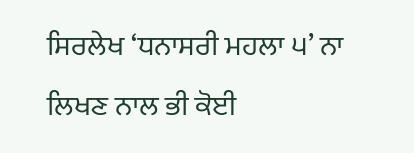ਸਿਰਲੇਖ ‘ਧਨਾਸਰੀ ਮਹਲਾ ੫’ ਨਾ ਲਿਖਣ ਨਾਲ ਭੀ ਕੋਈ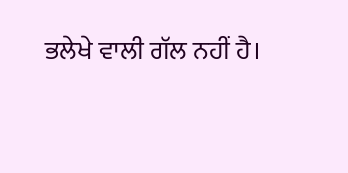ਭਲੇਖੇ ਵਾਲੀ ਗੱਲ ਨਹੀਂ ਹੈ।